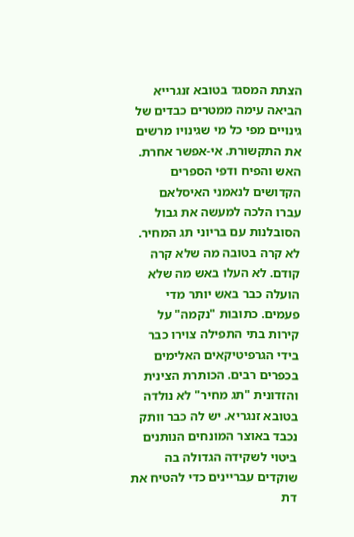הצתת המסגד בטובא זנגרייא הביאה עימה ממטרים כבדים של גינויים מפי כל מי שגינויו מרשים את התקשורת. אי-אפשר אחרת. האש והפיח ודפי הספרים הקדושים לנאמני האיסלאם עברו הלכה למעשה את גבול הסובלנות עם בריוני תג המחיר.
לא קרה בטובה מה שלא קרה קודם. לא העלו באש מה שלא הועלה כבר באש יותר מדי פעמים. כתובות "נקמה" על קירות בתי התפילה צוירו כבר בידי הגרפיטיקאים האלימים בכפרים רבים. הכותרת הצינית והזדונית "תג מחיר" לא נולדה בטובא זנגריא. יש לה כבר וותק נכבד באוצר המונחים הנותנים ביטוי לשקידה הגדולה בה שוקדים עבריינים כדי להטיח את דת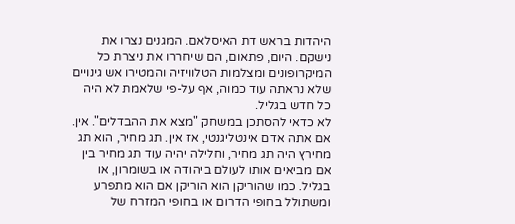היהדות בראש דת האיסלאם. המגנים נצרו את נישקם. היום, פתאום, הם שיחררו את ניצרת כל המיקרופונים ומצלמות הטלוויזיה והמטירו אש גינויים שלא נראתה עוד כמוה, אף על-פי שלאמת לא היה כל חדש בגליל.
לא כדאי להסתכן במשחק "מצא את ההבדלים". אין. אם אתה אדם אינטליגנטי, אז אין. תג מחיר, הוא תג מחירץ היה תג מחיר, וחלילה יהיה עוד תג מחיר בין אם מביאים אותו לעולם ביהודה או בשומרון, או בגליל. כמו שהוריקן הוא הוריקן אם הוא מתפרע ומשתולל בחופי הדרום או בחופי המזרח של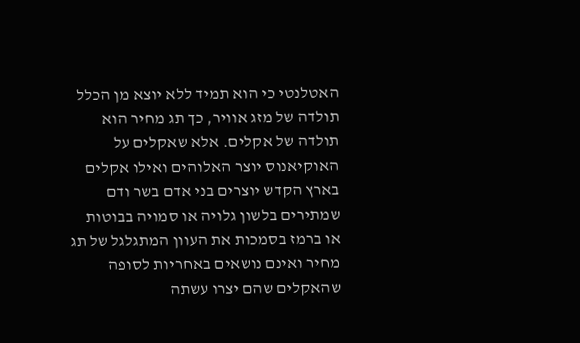האטלנטי כי הוא תמיד ללא יוצא מן הכלל תולדה של מזג אוויר, כך תג מחיר הוא תולדה של אקלים. אלא שאקלים על האוקיאנוס יוצר האלוהים ואילו אקלים בארץ הקדש יוצרים בני אדם בשר ודם שמתירים בלשון גלויה או סמויה בבוטות או ברמז בסמכות את העוון המתגלגל של תג מחיר ואינם נושאים באחריות לסופה שהאקלים שהם יצרו עשתה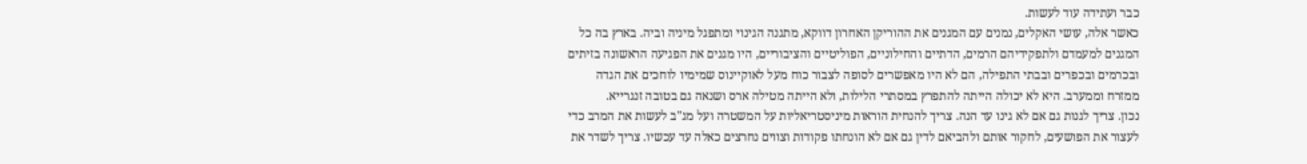כבר ועתידה עוד לעשות.
כאשר אלה, עושי האקלים, נמנים עם המגנים את ההוריקן האחרון דווקא, מתגנה הגינוי ומתפגל מיניה וביה. בארץ בה כל המגנים למעמדם ולתפקידיהם הרמים, הדתיים והחילוניים, הפוליטיים והציבוריים, היו מגנים את הפגיעה הראשונה בזיתים ובכרמים ובכפרים ובבתי התפילה, הם לא היו מאפשרים לסופה לצבור כוח מעל לאוקיינוס שמימיו לוחכים את הגדה ממזרח וממערב. היא לא יכולה הייתה להתפרץ במסתרי הלילות, ולא הייתה מטילה ארס ושנאה גם בטובה זנגרייא.
נכון. צריך לגנות גם אם לא גינו עד הנה. צריך להנחית הוראות מיניסטריאליות על המשטרה ועל מג"ב לעשות את המרב כדי לעצור את הפושעים, לחקור אותם ולהביאם לדין גם אם לא הונחתו פקודות וצווים נחרצים כאלה עד עכשיו. צריך לשדר את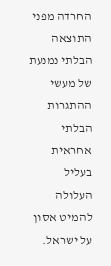החרדה מפני התוצאה הבלתי נמנעת של מעשי ההתגרות הבלתי אחראית בעליל העלולה להמיט אסון על ישראל.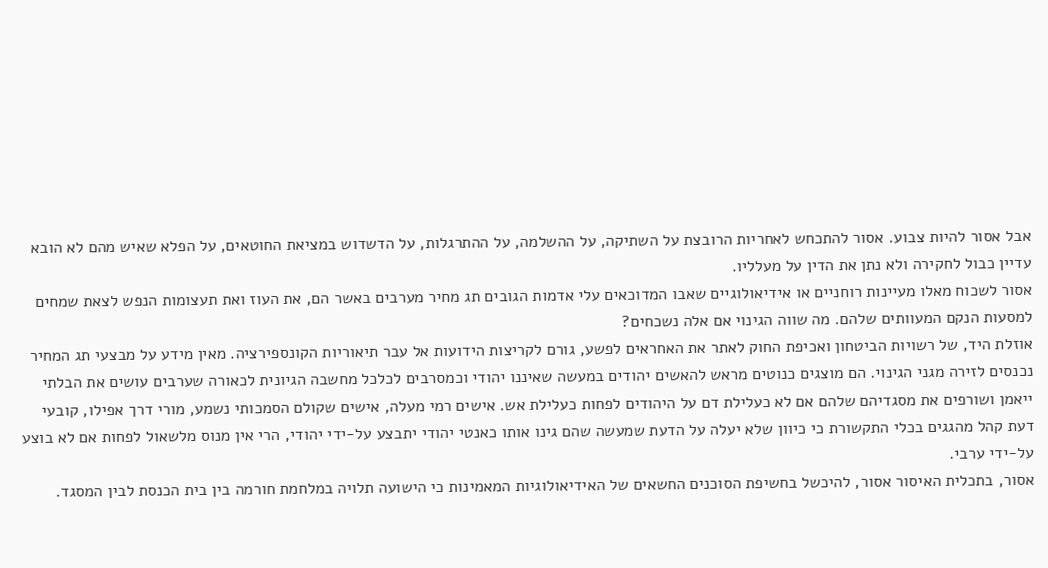אבל אסור להיות צבוע. אסור להתכחש לאחריות הרובצת על השתיקה, על ההשלמה, על ההתרגלות, על הדשדוש במציאת החוטאים, על הפלא שאיש מהם לא הובא עדיין כבול לחקירה ולא נתן את הדין על מעלליו.
אסור לשכוח מאלו מעיינות רוחניים או אידיאולוגיים שאבו המדוכאים עלי אדמות הגובים תג מחיר מערבים באשר הם, את העוז ואת תעצומות הנפש לצאת שמחים למסעות הנקם המעוותים שלהם. מה שווה הגינוי אם אלה נשכחים?
אוזלת היד, של רשויות הביטחון ואכיפת החוק לאתר את האחראים לפשע, גורם לקריצות הידועות אל עבר תיאוריות הקונספירציה. מאין מידע על מבצעי תג המחיר נכנסים לזירה מגני הגינוי. הם מוצגים כנוטים מראש להאשים יהודים במעשה שאיננו יהודי וכמסרבים לכלכל מחשבה הגיונית לכאורה שערבים עושים את הבלתי ייאמן ושורפים את מסגדיהם שלהם אם לא כעלילת דם על היהודים לפחות כעלילת אש. אישים רמי מעלה, אישים שקולם הסמכותי נשמע, מורי דרך אפילו, קובעי דעת קהל מהגגים בכלי התקשורת כי כיוון שלא יעלה על הדעת שמעשה שהם גינו אותו כאנטי יהודי יתבצע על-ידי יהודי, הרי אין מנוס מלשאול לפחות אם לא בוצע על-ידי ערבי.
אסור, בתכלית האיסור אסור, להיכשל בחשיפת הסוכנים החשאים של האידיאולוגיות המאמינות כי הישועה תלויה במלחמת חורמה בין בית הכנסת לבין המסגד.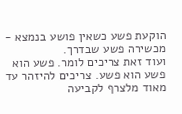הוקעת פשע כשאין פושע בנמצא - מכשירה פשע שבדרך.
ועוד זאת צריכים לומר. פשע הוא פשע הוא פשע. צריכים להיזהר עד מאוד מלצרף לקביעה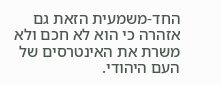החד-משמעית הזאת גם אזהרה כי הוא לא חכם ולא משרת את האינטרסים של העם היהודי.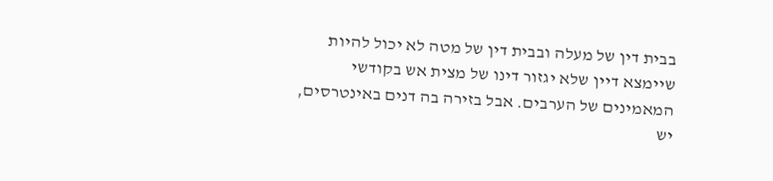בבית דין של מעלה ובבית דין של מטה לא יכול להיות שיימצא דיין שלא יגזור דינו של מצית אש בקודשי המאמינים של הערבים. אבל בזירה בה דנים באינטרסים, יש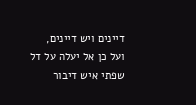דיינים ויש דיינים, ועל כן אל יעלה על דל שפתי איש דיבור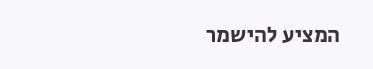המציע להישמר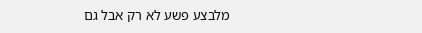מלבצע פשע לא רק אבל גם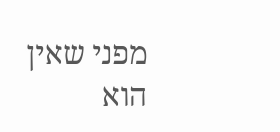מפני שאין הוא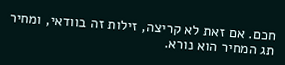חכם. אם זאת לא קריצה, זילות זה בוודאי, ומחיר תג המחיר הוא נורא.